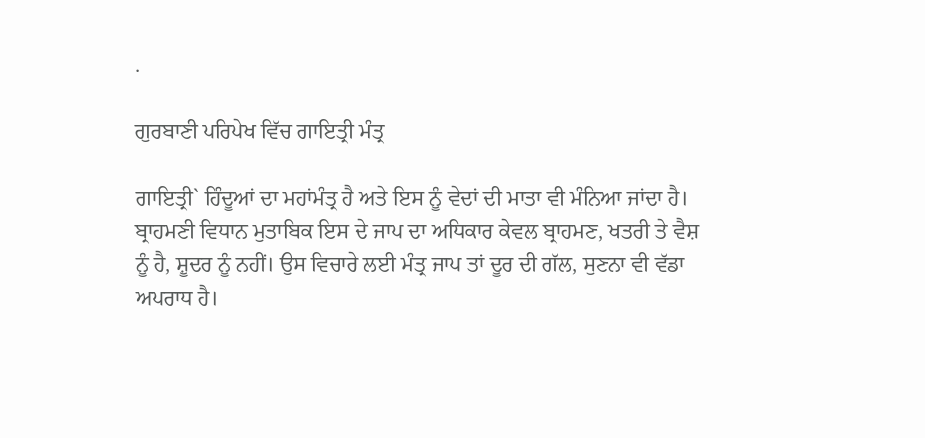.

ਗੁਰਬਾਣੀ ਪਰਿਪੇਖ ਵਿੱਚ ਗਾਇਤ੍ਰੀ ਮੰਤ੍ਰ

ਗਾਇਤ੍ਰੀ` ਹਿੰਦੂਆਂ ਦਾ ਮਹਾਂਮੰਤ੍ਰ ਹੈ ਅਤੇ ਇਸ ਨੂੰ ਵੇਦਾਂ ਦੀ ਮਾਤਾ ਵੀ ਮੰਨਿਆ ਜਾਂਦਾ ਹੈ। ਬ੍ਰਾਹਮਣੀ ਵਿਧਾਨ ਮੁਤਾਬਿਕ ਇਸ ਦੇ ਜਾਪ ਦਾ ਅਧਿਕਾਰ ਕੇਵਲ ਬ੍ਰਾਹਮਣ, ਖਤਰੀ ਤੇ ਵੈਸ਼ ਨੂੰ ਹੈ, ਸ਼ੂਦਰ ਨੂੰ ਨਹੀਂ। ਉਸ ਵਿਚਾਰੇ ਲਈ ਮੰਤ੍ਰ ਜਾਪ ਤਾਂ ਦੂਰ ਦੀ ਗੱਲ, ਸੁਣਨਾ ਵੀ ਵੱਡਾ ਅਪਰਾਧ ਹੈ।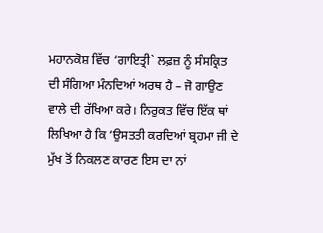ਮਹਾਨਕੋਸ਼ ਵਿੱਚ ‘ਗਾਇਤ੍ਰੀ` ਲਫ਼ਜ਼ ਨੂੰ ਸੰਸਕ੍ਰਿਤ ਦੀ ਸੰਗਿਆ ਮੰਨਦਿਆਂ ਅਰਥ ਹੈ – ਜੋ ਗਾਉਣ ਵਾਲੇ ਦੀ ਰੱਖਿਆ ਕਰੇ। ਨਿਰੁਕਤ ਵਿੱਚ ਇੱਕ ਥਾਂ ਲਿਖਿਆ ਹੈ ਕਿ ‘ਉਸਤਤੀ ਕਰਦਿਆਂ ਬ੍ਰਹਮਾ ਜੀ ਦੇ ਮੁੱਖ ਤੋਂ ਨਿਕਲਣ ਕਾਰਣ ਇਸ ਦਾ ਨਾਂ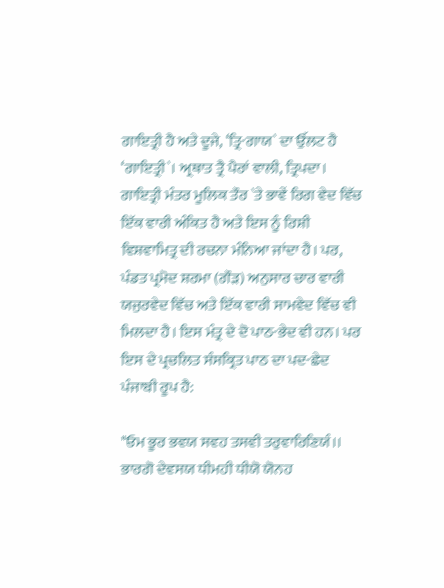ਗਾਇਤ੍ਰੀ ਹੈ ਅਤੇ ਦੂਜੇ, ‘ਤ੍ਰਿ-ਗਾਯ` ਦਾ ਉੱਲਟ ਹੈ ‘ਗਾਇਤ੍ਰੀ`। ਅ੍ਰਥਾਤ ਤ੍ਰੈ ਪੈਰਾਂ ਵਾਲੀ, ਤ੍ਰਿਪਦਾ। ਗਾਇਤ੍ਰੀ ਮੰਤਰ ਮੂਲਿਕ ਤੌਰ `ਤੇ ਭਾਵੇਂ ਰਿਗ ਵੇਦ ਵਿੱਚ ਇੱਕ ਵਾਰੀ ਅੰਕਿਤ ਹੈ ਅਤੇ ਇਸ ਨੂੰ ਰਿਸ਼ੀ ਵਿਸ਼ਵਾਮਿਤ੍ਰ ਦੀ ਰਚਨਾ ਮੰਨਿਆ ਜਾਂਦਾ ਹੈ। ਪਰ, ਪੰਡਤ ਪ੍ਰਮੋਦ ਸ਼ਰਮਾ (ਗੌੜ) ਅਨੁਸਾਰ ਚਾਰ ਵਾਰੀ ਯਜੁਰਵੇਦ ਵਿੱਚ ਅਤੇ ਇੱਕ ਵਾਰੀ ਸਾਮਵੇਦ ਵਿੱਚ ਵੀ ਮਿਲਦਾ ਹੈ। ਇਸ ਮੰਤ੍ਰ ਦੇ ਦੋ ਪਾਠ-ਭੇਦ ਵੀ ਹਨ। ਪਰ ਇਸ ਦੇ ਪ੍ਰਚਲਿਤ ਸੰਸਕ੍ਰਿਤ ਪਾਠ ਦਾ ਪਦ-ਛੇਦ ਪੰਜਾਬੀ ਰੂਪ ਹੈ:

"ਓਮ ਭੂਰ ਭਵਯ ਸਵਹ ਤਸਵੀ ਤਰੁਵਾਰਿਣਿਯੰ।। ਭਾਰਗੋ ਦੇਵਸਯ ਧੀਮਹੀ ਧੀਯੋ ਯੋਨਹ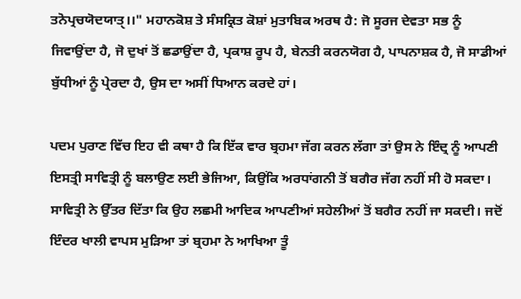ਤਨੋਪ੍ਰਚਯੋਦਯਾਤੑ।।" ਮਹਾਨਕੋਸ਼ ਤੇ ਸੰਸਕ੍ਰਿਤ ਕੋਸ਼ਾਂ ਮੁਤਾਬਿਕ ਅਰਥ ਹੈ: ਜੋ ਸੂਰਜ ਦੇਵਤਾ ਸਭ ਨੂੰ ਜਿਵਾਉਂਦਾ ਹੈ, ਜੋ ਦੁਖਾਂ ਤੋਂ ਛਡਾਉਂਦਾ ਹੈ, ਪ੍ਰਕਾਸ਼ ਰੂਪ ਹੈ, ਬੇਨਤੀ ਕਰਨਯੋਗ ਹੈ, ਪਾਪਨਾਸ਼ਕ ਹੈ, ਜੋ ਸਾਡੀਆਂ ਬੁੱਧੀਆਂ ਨੂੰ ਪ੍ਰੇਰਦਾ ਹੈ, ਉਸ ਦਾ ਅਸੀਂ ਧਿਆਨ ਕਰਦੇ ਹਾਂ।

ਪਦਮ ਪੁਰਾਣ ਵਿੱਚ ਇਹ ਵੀ ਕਥਾ ਹੈ ਕਿ ਇੱਕ ਵਾਰ ਬ੍ਰਹਮਾ ਜੱਗ ਕਰਨ ਲੱਗਾ ਤਾਂ ਉਸ ਨੇ ਇੰਦ੍ਰ ਨੂੰ ਆਪਣੀ ਇਸਤ੍ਰੀ ਸਾਵਿਤ੍ਰੀ ਨੂੰ ਬਲਾਉਣ ਲਈ ਭੇਜਿਆ, ਕਿਉਂਕਿ ਅਰਧਾਂਗਨੀ ਤੋਂ ਬਗੈਰ ਜੱਗ ਨਹੀਂ ਸੀ ਹੋ ਸਕਦਾ। ਸਾਵਿਤ੍ਰੀ ਨੇ ਉੱਤਰ ਦਿੱਤਾ ਕਿ ਉਹ ਲਛਮੀ ਆਦਿਕ ਆਪਣੀਆਂ ਸਹੇਲੀਆਂ ਤੋਂ ਬਗੈਰ ਨਹੀਂ ਜਾ ਸਕਦੀ। ਜਦੋਂ ਇੰਦਰ ਖਾਲੀ ਵਾਪਸ ਮੁੜਿਆ ਤਾਂ ਬ੍ਰਹਮਾ ਨੇ ਆਖਿਆ ਤੂੰ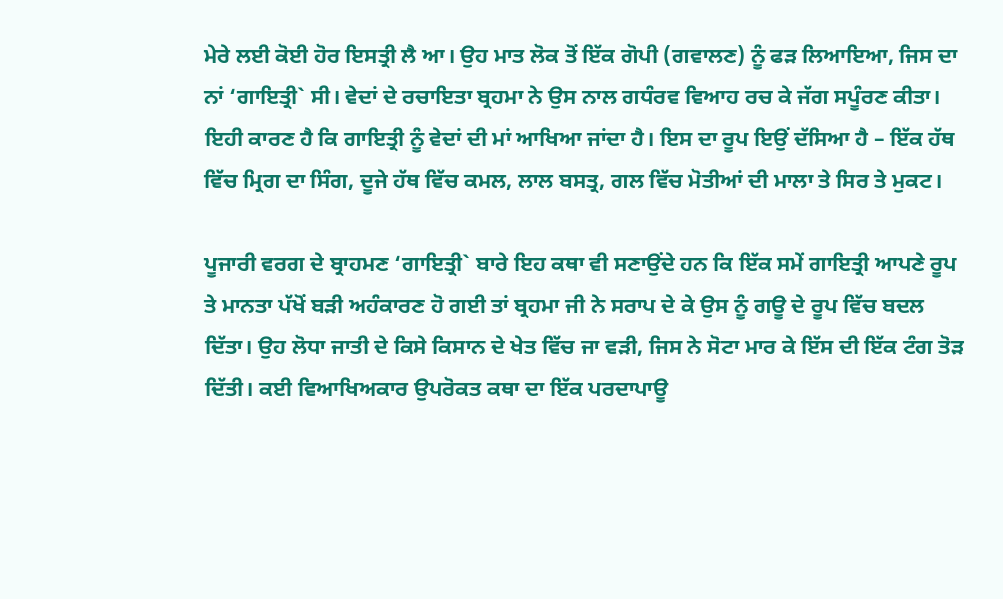ਮੇਰੇ ਲਈ ਕੋਈ ਹੋਰ ਇਸਤ੍ਰੀ ਲੈ ਆ। ਉਹ ਮਾਤ ਲੋਕ ਤੋਂ ਇੱਕ ਗੋਪੀ (ਗਵਾਲਣ) ਨੂੰ ਫੜ ਲਿਆਇਆ, ਜਿਸ ਦਾ ਨਾਂ ‘ਗਾਇਤ੍ਰੀ` ਸੀ। ਵੇਦਾਂ ਦੇ ਰਚਾਇਤਾ ਬ੍ਰਹਮਾ ਨੇ ਉਸ ਨਾਲ ਗਧੰਰਵ ਵਿਆਹ ਰਚ ਕੇ ਜੱਗ ਸਪੂੰਰਣ ਕੀਤਾ। ਇਹੀ ਕਾਰਣ ਹੈ ਕਿ ਗਾਇਤ੍ਰੀ ਨੂੰ ਵੇਦਾਂ ਦੀ ਮਾਂ ਆਖਿਆ ਜਾਂਦਾ ਹੈ। ਇਸ ਦਾ ਰੂਪ ਇਉਂ ਦੱਸਿਆ ਹੈ – ਇੱਕ ਹੱਥ ਵਿੱਚ ਮ੍ਰਿਗ ਦਾ ਸਿੰਗ, ਦੂਜੇ ਹੱਥ ਵਿੱਚ ਕਮਲ, ਲਾਲ ਬਸਤ੍ਰ, ਗਲ ਵਿੱਚ ਮੋਤੀਆਂ ਦੀ ਮਾਲਾ ਤੇ ਸਿਰ ਤੇ ਮੁਕਟ।

ਪੂਜਾਰੀ ਵਰਗ ਦੇ ਬ੍ਰਾਹਮਣ ‘ਗਾਇਤ੍ਰੀ` ਬਾਰੇ ਇਹ ਕਥਾ ਵੀ ਸਣਾਉਂਦੇ ਹਨ ਕਿ ਇੱਕ ਸਮੇਂ ਗਾਇਤ੍ਰੀ ਆਪਣੇ ਰੂਪ ਤੇ ਮਾਨਤਾ ਪੱਖੋਂ ਬੜੀ ਅਹੰਕਾਰਣ ਹੋ ਗਈ ਤਾਂ ਬ੍ਰਹਮਾ ਜੀ ਨੇ ਸਰਾਪ ਦੇ ਕੇ ਉਸ ਨੂੰ ਗਊ ਦੇ ਰੂਪ ਵਿੱਚ ਬਦਲ ਦਿੱਤਾ। ਉਹ ਲੋਧਾ ਜਾਤੀ ਦੇ ਕਿਸੇ ਕਿਸਾਨ ਦੇ ਖੇਤ ਵਿੱਚ ਜਾ ਵੜੀ, ਜਿਸ ਨੇ ਸੋਟਾ ਮਾਰ ਕੇ ਇੱਸ ਦੀ ਇੱਕ ਟੰਗ ਤੋੜ ਦਿੱਤੀ। ਕਈ ਵਿਆਖਿਅਕਾਰ ਉਪਰੋਕਤ ਕਥਾ ਦਾ ਇੱਕ ਪਰਦਾਪਾਊ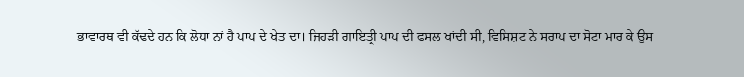ਭਾਵਾਰਥ ਵੀ ਕੱਢਦੇ ਹਨ ਕਿ ਲੋਧਾ ਨਾਂ ਹੈ ਪਾਪ ਦੇ ਖੇਤ ਦਾ। ਜਿਹੜੀ ਗਾਇਤ੍ਰੀ ਪਾਪ ਦੀ ਫਸਲ ਖਾਂਦੀ ਸੀ, ਵਿਸਿਸ਼ਟ ਨੇ ਸਰਾਪ ਦਾ ਸੋਟਾ ਮਾਰ ਕੇ ਉਸ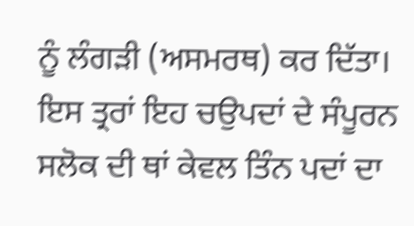ਨੂੰ ਲੰਗੜੀ (ਅਸਮਰਥ) ਕਰ ਦਿੱਤਾ। ਇਸ ਤ੍ਰਰਾਂ ਇਹ ਚਉਪਦਾਂ ਦੇ ਸੰਪੂਰਨ ਸਲੋਕ ਦੀ ਥਾਂ ਕੇਵਲ ਤਿੰਨ ਪਦਾਂ ਦਾ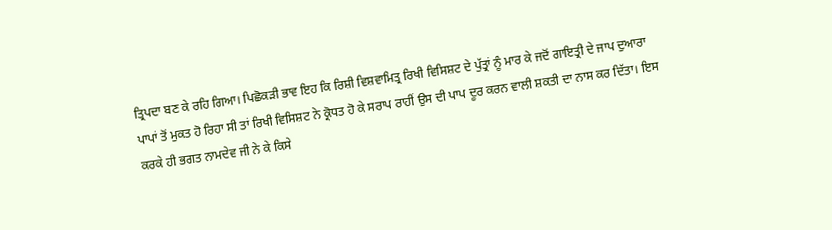ਤ੍ਰਿਪਦਾ ਬਣ ਕੇ ਰਹਿ ਗਿਆ। ਪਿਛੋਕੜੀ ਭਾਵ ਇਹ ਕਿ ਰਿਸ਼ੀ ਵਿਸ਼ਵਾਮਿਤ੍ਰ ਰਿਖੀ ਵਿਸਿਸ਼ਟ ਦੇ ਪੁੱਤ੍ਰਾਂ ਨੂੰ ਮਾਰ ਕੇ ਜਦੋਂ ਗਾਇਤ੍ਰੀ ਦੇ ਜਾਪ ਦੁਆਰਾ ਪਾਪਾਂ ਤੋਂ ਮੁਕਤ ਹੋ ਰਿਹਾ ਸੀ ਤਾਂ ਰਿਖੀ ਵਿਸਿਸ਼ਟ ਨੇ ਕ੍ਰੋਧਤ ਹੋ ਕੇ ਸਰਾਪ ਰਾਹੀਂ ਉਸ ਦੀ ਪਾਪ ਦੂਰ ਕਰਨ ਵਾਲੀ ਸ਼ਕਤੀ ਦਾ ਨਾਸ ਕਰ ਦਿੱਤਾ। ਇਸ ਕਰਕੇ ਹੀ ਭਗਤ ਨਾਮਦੇਵ ਜੀ ਨੇ ਕੇ ਕਿਸੇ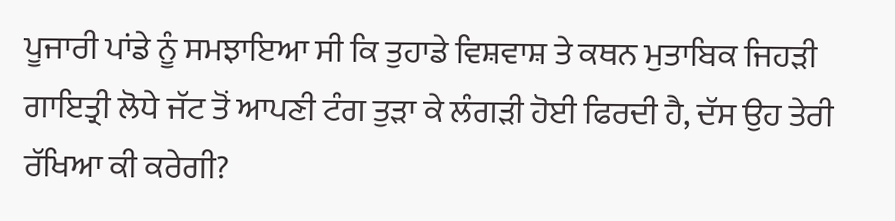ਪੂਜਾਰੀ ਪਾਂਡੇ ਨੂੰ ਸਮਝਾਇਆ ਸੀ ਕਿ ਤੁਹਾਡੇ ਵਿਸ਼ਵਾਸ਼ ਤੇ ਕਥਨ ਮੁਤਾਬਿਕ ਜਿਹੜੀ ਗਾਇਤ੍ਰੀ ਲੋਧੇ ਜੱਟ ਤੋਂ ਆਪਣੀ ਟੰਗ ਤੁੜਾ ਕੇ ਲੰਗੜੀ ਹੋਈ ਫਿਰਦੀ ਹੈ, ਦੱਸ ਉਹ ਤੇਰੀ ਰੱਖਿਆ ਕੀ ਕਰੇਗੀ?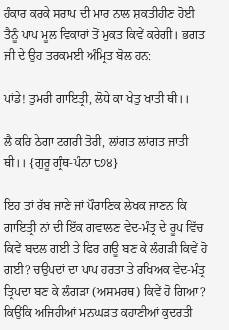ਹੰਕਾਰ ਕਰਕੇ ਸਰਾਪ ਦੀ ਮਾਰ ਨਾਲ ਸ਼ਕਤੀਹੀਣ ਹੋਈ ਤੈਨੂੰ ਪਾਪ ਮੂਲ ਵਿਕਾਰਾਂ ਤੋਂ ਮੁਕਤ ਕਿਵੇਂ ਕਰੇਗੀ। ਭਗਤ ਜੀ ਦੇ ਉਹ ਤਰਕਮਈ ਅੰਮ੍ਰਿਤ ਬੋਲ ਹਨ:

ਪਾਂਡੇ! ਤੁਮਰੀ ਗਾਇਤ੍ਰੀ, ਲੋਧੇ ਕਾ ਖੇਤੁ ਖਾਤੀ ਥੀ।।

ਲੈ ਕਰਿ ਠੇਗਾ ਟਗਰੀ ਤੋਰੀ, ਲਾਂਗਤ ਲਾਂਗਤ ਜਾਤੀ ਥੀ।। {ਗੁਰੂ ਗ੍ਰੰਥ-ਪੰਨਾ ੮੭੪}

ਇਹ ਤਾਂ ਰੱਬ ਜਾਣੇ ਜਾਂ ਪੌਰਾਣਿਕ ਲੇਖਕ ਜਾਣਨ ਕਿ ਗਾਇਤ੍ਰੀ ਨਾਂ ਦੀ ਇੱਕ ਗਵਾਲਣ ਵੇਦ-ਮੰਤ੍ਰ ਦੇ ਰੂਪ ਵਿੱਚ ਕਿਵੇਂ ਬਦਲ ਗਈ ਤੇ ਫਿਰ ਗਊ ਬਣ ਕੇ ਲੰਗੜੀ ਕਿਵੇਂ ਹੋ ਗਈ? ਚਉਪਦਾਂ ਦਾ ਪਾਪ ਹਰਤਾ ਤੇ ਰਖਿਅਕ ਵੇਦ-ਮੰਤ੍ਰ ਤ੍ਰਿਪਦਾ ਬਣ ਕੇ ਲੰਗੜਾ (ਅਸਮਰਥ) ਕਿਵੇਂ ਹੋ ਗਿਆ? ਕਿਉਂਕਿ ਅਜਿਹੀਆਂ ਮਨਘੜਤ ਕਹਾਣੀਆਂ ਕੁਦਰਤੀ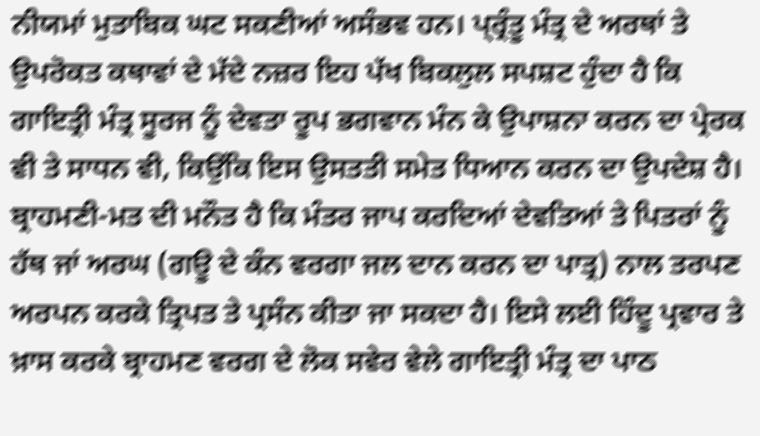ਨੀਯਮਾਂ ਮੁਤਾਬਿਕ ਘਟ ਸਕਣੀਆਂ ਅਸੰਭਵ ਹਨ। ਪ੍ਰ੍ਰੰਤੂ ਮੰਤ੍ਰ ਦੇ ਅਰਥਾਂ ਤੇ ਉਪਰੋਕਤ ਕਥਾਵਾਂ ਦੇ ਮੱਦੇ ਨਜ਼ਰ ਇਹ ਪੱਖ ਬਿਕਲੁਲ ਸਪਸ਼ਟ ਹੁੰਦਾ ਹੈ ਕਿ ਗਾਇਤ੍ਰੀ ਮੰਤ੍ਰ ਸੂਰਜ ਨੂੰ ਦੇਵਤਾ ਰੂਪ ਭਗਵਾਨ ਮੰਨ ਕੇ ਉਪਾਸ਼ਨਾ ਕਰਨ ਦਾ ਪ੍ਰੇਰਕ ਵੀ ਤੇ ਸਾਧਨ ਵੀ, ਕਿਉਂਕਿ ਇਸ ਉਸਤਤੀ ਸਮੇਤ ਧਿਆਨ ਕਰਨ ਦਾ ਉਪਦੇਸ਼ ਹੈ। ਬ੍ਰਾਹਮਣੀ-ਮਤ ਦੀ ਮਨੌਤ ਹੈ ਕਿ ਮੰਤਰ ਜਾਪ ਕਰਦਿਆਂ ਦੇਵਤਿਆਂ ਤੇ ਪਿਤਰਾਂ ਨੂੰ ਹੱਥ ਜਾਂ ਅਰਘ (ਗਊ ਦੇ ਕੰਨ ਵਰਗਾ ਜਲ ਦਾਨ ਕਰਨ ਦਾ ਪਾਤ੍ਰ) ਨਾਲ ਤਰਪਣ ਅਰਪਨ ਕਰਕੇ ਤ੍ਰਿਪਤ ਤੇ ਪ੍ਰਸੰਨ ਕੀਤਾ ਜਾ ਸਕਦਾ ਹੈ। ਇਸੇ ਲਈ ਹਿੰਦੂ ਪ੍ਰਵਾਰ ਤੇ ਖ਼ਾਸ ਕਰਕੇ ਬ੍ਰਾਹਮਣ ਵਰਗ ਦੇ ਲੋਕ ਸਵੇਰ ਵੇਲੇ ਗਾਇਤ੍ਰੀ ਮੰਤ੍ਰ ਦਾ ਪਾਠ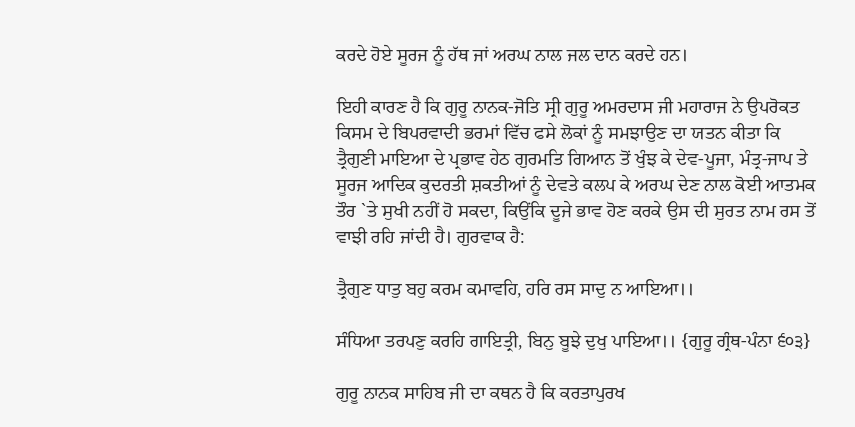ਕਰਦੇ ਹੋਏ ਸੂਰਜ ਨੂੰ ਹੱਥ ਜਾਂ ਅਰਘ ਨਾਲ ਜਲ ਦਾਨ ਕਰਦੇ ਹਨ।

ਇਹੀ ਕਾਰਣ ਹੈ ਕਿ ਗੁਰੂ ਨਾਨਕ-ਜੋਤਿ ਸ੍ਰੀ ਗੁਰੂ ਅਮਰਦਾਸ ਜੀ ਮਹਾਰਾਜ ਨੇ ਉਪਰੋਕਤ ਕਿਸਮ ਦੇ ਬਿਪਰਵਾਦੀ ਭਰਮਾਂ ਵਿੱਚ ਫਸੇ ਲੋਕਾਂ ਨੂੰ ਸਮਝਾਉਣ ਦਾ ਯਤਨ ਕੀਤਾ ਕਿ ਤ੍ਰੈਗੁਣੀ ਮਾਇਆ ਦੇ ਪ੍ਰਭਾਵ ਹੇਠ ਗੁਰਮਤਿ ਗਿਆਨ ਤੋਂ ਖੁੰਝ ਕੇ ਦੇਵ-ਪੂਜਾ, ਮੰਤ੍ਰ-ਜਾਪ ਤੇ ਸੂਰਜ ਆਦਿਕ ਕੁਦਰਤੀ ਸ਼ਕਤੀਆਂ ਨੂੰ ਦੇਵਤੇ ਕਲਪ ਕੇ ਅਰਘ ਦੇਣ ਨਾਲ ਕੋਈ ਆਤਮਕ ਤੌਰ `ਤੇ ਸੁਖੀ ਨਹੀਂ ਹੋ ਸਕਦਾ, ਕਿਉਂਕਿ ਦੂਜੇ ਭਾਵ ਹੋਣ ਕਰਕੇ ਉਸ ਦੀ ਸੁਰਤ ਨਾਮ ਰਸ ਤੋਂ ਵਾਝੀ ਰਹਿ ਜਾਂਦੀ ਹੈ। ਗੁਰਵਾਕ ਹੈ:

ਤ੍ਰੈਗੁਣ ਧਾਤੁ ਬਹੁ ਕਰਮ ਕਮਾਵਹਿ, ਹਰਿ ਰਸ ਸਾਦੁ ਨ ਆਇਆ।।

ਸੰਧਿਆ ਤਰਪਣੁ ਕਰਹਿ ਗਾਇਤ੍ਰੀ, ਬਿਨੁ ਬੂਝੇ ਦੁਖੁ ਪਾਇਆ।। {ਗੁਰੂ ਗ੍ਰੰਥ-ਪੰਨਾ ੬੦੩}

ਗੁਰੂ ਨਾਨਕ ਸਾਹਿਬ ਜੀ ਦਾ ਕਥਨ ਹੈ ਕਿ ਕਰਤਾਪੁਰਖ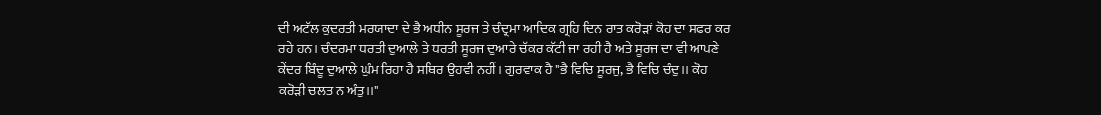ਦੀ ਅਟੱਲ ਕੁਦਰਤੀ ਮਰਯਾਦਾ ਦੇ ਭੈ ਅਧੀਨ ਸੂਰਜ ਤੇ ਚੰਦ੍ਰਮਾ ਆਦਿਕ ਗ੍ਰਹਿ ਦਿਨ ਰਾਤ ਕਰੋੜਾਂ ਕੋਹ ਦਾ ਸਫਰ ਕਰ ਰਹੇ ਹਨ। ਚੰਦਰਮਾ ਧਰਤੀ ਦੁਆਲੇ ਤੇ ਧਰਤੀ ਸੂਰਜ ਦੁਆਰੇ ਚੱਕਰ ਕੱਟੀ ਜਾ ਰਹੀ ਹੈ ਅਤੇ ਸੂਰਜ ਦਾ ਵੀ ਆਪਣੇ ਕੇਂਦਰ ਬਿੰਦੂ ਦੁਆਲੇ ਘੁੰਮ ਰਿਹਾ ਹੈ ਸਥਿਰ ਉਹਵੀ ਨਹੀਂ। ਗੁਰਵਾਕ ਹੈ "ਭੈ ਵਿਚਿ ਸੂਰਜੁ, ਭੈ ਵਿਚਿ ਚੰਦੁ।। ਕੋਹ ਕਰੋੜੀ ਚਲਤ ਨ ਅੰਤੁ।।"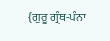{ਗੁਰੂ ਗ੍ਰੰਥ-ਪੰਨਾ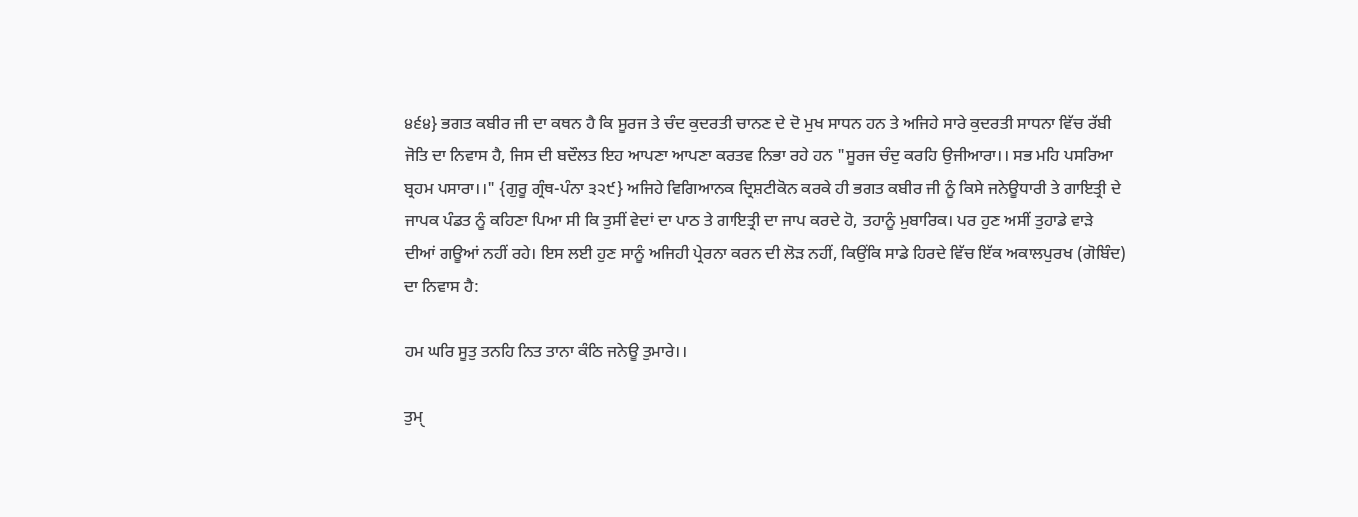੪੬੪} ਭਗਤ ਕਬੀਰ ਜੀ ਦਾ ਕਥਨ ਹੈ ਕਿ ਸੂਰਜ ਤੇ ਚੰਦ ਕੁਦਰਤੀ ਚਾਨਣ ਦੇ ਦੋ ਮੁਖ ਸਾਧਨ ਹਨ ਤੇ ਅਜਿਹੇ ਸਾਰੇ ਕੁਦਰਤੀ ਸਾਧਨਾ ਵਿੱਚ ਰੱਬੀ ਜੋਤਿ ਦਾ ਨਿਵਾਸ ਹੈ, ਜਿਸ ਦੀ ਬਦੌਲਤ ਇਹ ਆਪਣਾ ਆਪਣਾ ਕਰਤਵ ਨਿਭਾ ਰਹੇ ਹਨ "ਸੂਰਜ ਚੰਦੁ ਕਰਹਿ ਉਜੀਆਰਾ।। ਸਭ ਮਹਿ ਪਸਰਿਆ ਬ੍ਰਹਮ ਪਸਾਰਾ।।" {ਗੁਰੂ ਗ੍ਰੰਥ-ਪੰਨਾ ੩੨੯} ਅਜਿਹੇ ਵਿਗਿਆਨਕ ਦ੍ਰਿਸ਼ਟੀਕੋਨ ਕਰਕੇ ਹੀ ਭਗਤ ਕਬੀਰ ਜੀ ਨੂੰ ਕਿਸੇ ਜਨੇਊਧਾਰੀ ਤੇ ਗਾਇਤ੍ਰੀ ਦੇ ਜਾਪਕ ਪੰਡਤ ਨੂੰ ਕਹਿਣਾ ਪਿਆ ਸੀ ਕਿ ਤੁਸੀਂ ਵੇਦਾਂ ਦਾ ਪਾਠ ਤੇ ਗਾਇਤ੍ਰੀ ਦਾ ਜਾਪ ਕਰਦੇ ਹੋ, ਤਹਾਨੂੰ ਮੁਬਾਰਿਕ। ਪਰ ਹੁਣ ਅਸੀਂ ਤੁਹਾਡੇ ਵਾੜੇ ਦੀਆਂ ਗਊਆਂ ਨਹੀਂ ਰਹੇ। ਇਸ ਲਈ ਹੁਣ ਸਾਨੂੰ ਅਜਿਹੀ ਪ੍ਰੇਰਨਾ ਕਰਨ ਦੀ ਲੋੜ ਨਹੀਂ, ਕਿਉਂਕਿ ਸਾਡੇ ਹਿਰਦੇ ਵਿੱਚ ਇੱਕ ਅਕਾਲਪੁਰਖ (ਗੋਬਿੰਦ) ਦਾ ਨਿਵਾਸ ਹੈ:

ਹਮ ਘਰਿ ਸੂਤੁ ਤਨਹਿ ਨਿਤ ਤਾਨਾ ਕੰਠਿ ਜਨੇਊ ਤੁਮਾਰੇ।।

ਤੁਮੑ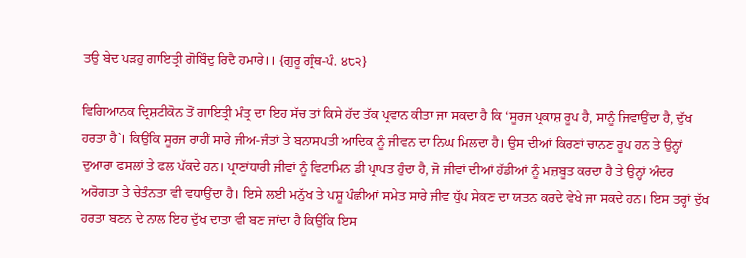ਤਉ ਬੇਦ ਪੜਹੁ ਗਾਇਤ੍ਰੀ ਗੋਬਿੰਦੁ ਰਿਦੈ ਹਮਾਰੇ।। {ਗੁਰੂ ਗ੍ਰੰਥ-ਪੰ. ੪੮੨}

ਵਿਗਿਆਨਕ ਦ੍ਰਿਸ਼ਟੀਕੋਨ ਤੋਂ ਗਾਇਤ੍ਰੀ ਮੰਤ੍ਰ ਦਾ ਇਹ ਸੱਚ ਤਾਂ ਕਿਸੇ ਹੱਦ ਤੱਕ ਪ੍ਰਵਾਨ ਕੀਤਾ ਜਾ ਸਕਦਾ ਹੈ ਕਿ ‘ਸੂਰਜ ਪ੍ਰਕਾਸ਼ ਰੂਪ ਹੈ, ਸਾਨੂੰ ਜਿਵਾਉਂਦਾ ਹੈ, ਦੁੱਖ ਹਰਤਾ ਹੈ`। ਕਿਉਂਕਿ ਸੂਰਜ ਰਾਹੀਂ ਸਾਰੇ ਜੀਅ-ਜੰਤਾਂ ਤੇ ਬਨਾਸਪਤੀ ਆਦਿਕ ਨੂੰ ਜੀਵਨ ਦਾ ਨਿਘ ਮਿਲਦਾ ਹੈ। ਉਸ ਦੀਆਂ ਕਿਰਣਾਂ ਚਾਨਣ ਰੂਪ ਹਨ ਤੇ ਉਨ੍ਹਾਂ ਦੁਆਰਾ ਫਸਲਾਂ ਤੇ ਫਲ ਪੱਕਦੇ ਹਨ। ਪ੍ਰਾਣਾਂਧਾਰੀ ਜੀਵਾਂ ਨੂੰ ਵਿਟਾਮਿਨ ਡੀ ਪ੍ਰਾਪਤ ਹੁੰਦਾ ਹੈ, ਜੋ ਜੀਵਾਂ ਦੀਆਂ ਹੱਡੀਆਂ ਨੂੰ ਮਜ਼ਬੂਤ ਕਰਦਾ ਹੈ ਤੇ ਉਨ੍ਹਾਂ ਅੰਦਰ ਅਰੋਗਤਾ ਤੇ ਚੇਤੰਨਤਾ ਵੀ ਵਧਾਉਂਦਾ ਹੈ। ਇਸੇ ਲਈ ਮਨੁੱਖ ਤੇ ਪਸ਼ੂ ਪੰਛੀਆਂ ਸਮੇਤ ਸਾਰੇ ਜੀਵ ਧੁੱਪ ਸੇਕਣ ਦਾ ਯਤਨ ਕਰਦੇ ਵੇਖੇ ਜਾ ਸਕਦੇ ਹਨ। ਇਸ ਤਰ੍ਹਾਂ ਦੁੱਖ ਹਰਤਾ ਬਣਨ ਦੇ ਨਾਲ ਇਹ ਦੁੱਖ ਦਾਤਾ ਵੀ ਬਣ ਜਾਂਦਾ ਹੈ ਕਿਉਂਕਿ ਇਸ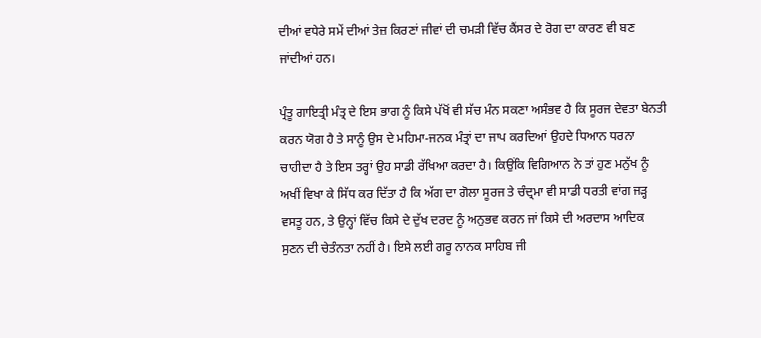ਦੀਆਂ ਵਧੇਰੇ ਸਮੇਂ ਦੀਆਂ ਤੇਜ਼ ਕਿਰਣਾਂ ਜੀਵਾਂ ਦੀ ਚਮੜੀ ਵਿੱਚ ਕੈਂਸਰ ਦੇ ਰੋਗ ਦਾ ਕਾਰਣ ਵੀ ਬਣ ਜਾਂਦੀਆਂ ਹਨ।

ਪ੍ਰੰਤੂ ਗਾਇਤ੍ਰੀ ਮੰਤ੍ਰ ਦੇ ਇਸ ਭਾਗ ਨੂੰ ਕਿਸੇ ਪੱਖੋਂ ਵੀ ਸੱਚ ਮੰਨ ਸਕਣਾ ਅਸੰਭਵ ਹੈ ਕਿ ਸੂਰਜ ਦੇਵਤਾ ਬੇਨਤੀ ਕਰਨ ਯੋਗ ਹੈ ਤੇ ਸਾਨੂੰ ਉਸ ਦੇ ਮਹਿਮਾ-ਜਨਕ ਮੰਤ੍ਰਾਂ ਦਾ ਜਾਪ ਕਰਦਿਆਂ ਉਹਦੇ ਧਿਆਨ ਧਰਨਾ ਚਾਹੀਦਾ ਹੈ ਤੇ ਇਸ ਤਰ੍ਹਾਂ ਉਹ ਸਾਡੀ ਰੱਖਿਆ ਕਰਦਾ ਹੈ। ਕਿਉਂਕਿ ਵਿਗਿਆਨ ਨੇ ਤਾਂ ਹੁਣ ਮਨੁੱਖ ਨੂੰ ਅਖੀਂ ਵਿਖਾ ਕੇ ਸਿੱਧ ਕਰ ਦਿੱਤਾ ਹੈ ਕਿ ਅੱਗ ਦਾ ਗੋਲਾ ਸੂਰਜ ਤੇ ਚੰਦ੍ਰਮਾ ਵੀ ਸਾਡੀ ਧਰਤੀ ਵਾਂਗ ਜੜ੍ਹ ਵਸਤੂ ਹਨ, ਤੇ ਉਨ੍ਹਾਂ ਵਿੱਚ ਕਿਸੇ ਦੇ ਦੁੱਖ ਦਰਦ ਨੂੰ ਅਨੁਭਵ ਕਰਨ ਜਾਂ ਕਿਸੇ ਦੀ ਅਰਦਾਸ ਆਦਿਕ ਸੁਣਨ ਦੀ ਚੇਤੰਨਤਾ ਨਹੀਂ ਹੈ। ਇਸੇ ਲਈ ਗਰੂ ਨਾਨਕ ਸਾਹਿਬ ਜੀ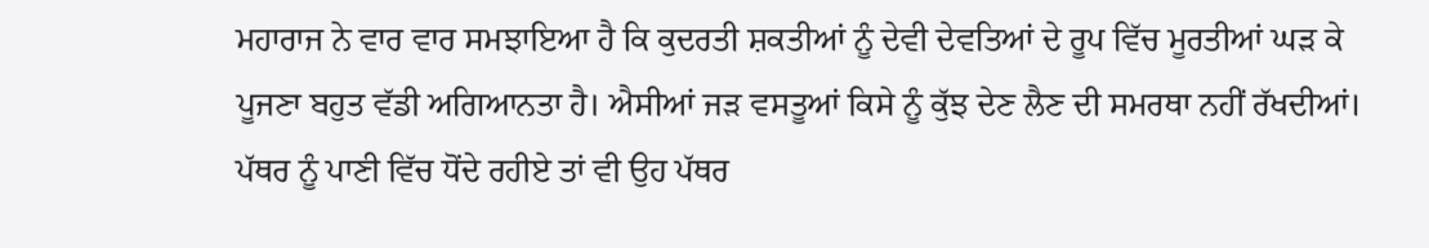ਮਹਾਰਾਜ ਨੇ ਵਾਰ ਵਾਰ ਸਮਝਾਇਆ ਹੈ ਕਿ ਕੁਦਰਤੀ ਸ਼ਕਤੀਆਂ ਨੂੰ ਦੇਵੀ ਦੇਵਤਿਆਂ ਦੇ ਰੂਪ ਵਿੱਚ ਮੂਰਤੀਆਂ ਘੜ ਕੇ ਪੂਜਣਾ ਬਹੁਤ ਵੱਡੀ ਅਗਿਆਨਤਾ ਹੈ। ਐਸੀਆਂ ਜੜ ਵਸਤੂਆਂ ਕਿਸੇ ਨੂੰ ਕੁੱਝ ਦੇਣ ਲੈਣ ਦੀ ਸਮਰਥਾ ਨਹੀਂ ਰੱਖਦੀਆਂ। ਪੱਥਰ ਨੂੰ ਪਾਣੀ ਵਿੱਚ ਧੋਂਦੇ ਰਹੀਏ ਤਾਂ ਵੀ ਉਹ ਪੱਥਰ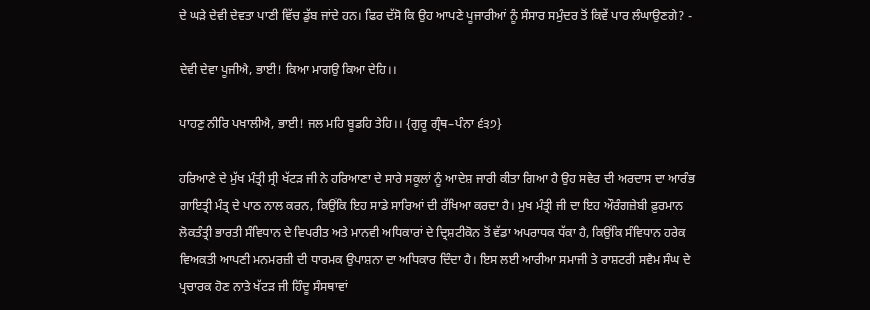ਦੇ ਘੜੇ ਦੇਵੀ ਦੇਵਤਾ ਪਾਣੀ ਵਿੱਚ ਡੁੱਬ ਜਾਂਦੇ ਹਨ। ਫਿਰ ਦੱਸੋ ਕਿ ਉਹ ਆਪਣੇ ਪੂਜਾਰੀਆਂ ਨੂੰ ਸੰਸਾਰ ਸਮੁੰਦਰ ਤੋਂ ਕਿਵੇਂ ਪਾਰ ਲੰਘਾਉਣਗੇ? -

ਦੇਵੀ ਦੇਵਾ ਪੂਜੀਐ, ਭਾਈ! ਕਿਆ ਮਾਗਉ ਕਿਆ ਦੇਹਿ।।

ਪਾਹਣੁ ਨੀਰਿ ਪਖਾਲੀਐ, ਭਾਈ! ਜਲ ਮਹਿ ਬੂਡਹਿ ਤੇਹਿ।। {ਗੁਰੂ ਗ੍ਰੰਥ–ਪੰਨਾ ੬੩੭}

ਹਰਿਆਣੇ ਦੇ ਮੁੱਖ ਮੰਤ੍ਰੀ ਸ੍ਰੀ ਖੱਟੜ ਜੀ ਨੇ ਹਰਿਆਣਾ ਦੇ ਸਾਰੇ ਸਕੂਲਾਂ ਨੂੰ ਆਦੇਸ਼ ਜਾਰੀ ਕੀਤਾ ਗਿਆ ਹੈ ਉਹ ਸਵੇਰ ਦੀ ਅਰਦਾਸ ਦਾ ਆਰੰਭ ਗਾਇਤ੍ਰੀ ਮੰਤ੍ਰ ਦੇ ਪਾਠ ਨਾਲ ਕਰਨ, ਕਿਉਂਕਿ ਇਹ ਸਾਡੇ ਸਾਰਿਆਂ ਦੀ ਰੱਖਿਆ ਕਰਦਾ ਹੈ। ਮੁਖ ਮੰਤ੍ਰੀ ਜੀ ਦਾ ਇਹ ਔਰੰਗਜ਼ੇਬੀ ਫ਼ੁਰਮਾਨ ਲੋਕਤੰਤ੍ਰੀ ਭਾਰਤੀ ਸੰਵਿਧਾਨ ਦੇ ਵਿਪਰੀਤ ਅਤੇ ਮਾਨਵੀ ਅਧਿਕਾਰਾਂ ਦੇ ਦ੍ਰਿਸ਼ਟੀਕੋਨ ਤੋਂ ਵੱਡਾ ਅਪਰਾਧਕ ਧੱਕਾ ਹੈ, ਕਿਉਂਕਿ ਸੰਵਿਧਾਨ ਹਰੇਕ ਵਿਅਕਤੀ ਆਪਣੀ ਮਨਮਰਜ਼ੀ ਦੀ ਧਾਰਮਕ ਉਪਾਸ਼ਨਾ ਦਾ ਅਧਿਕਾਰ ਦਿੰਦਾ ਹੈ। ਇਸ ਲਈ ਆਰੀਆ ਸਮਾਜੀ ਤੇ ਰਾਸ਼ਟਰੀ ਸਵੈਮ ਸੰਘ ਦੇ ਪ੍ਰਚਾਰਕ ਹੋਣ ਨਾਤੇ ਖੱਟੜ ਜੀ ਹਿੰਦੂ ਸੰਸਥਾਵਾਂ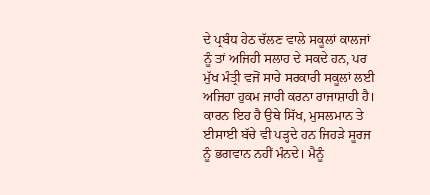ਦੇ ਪ੍ਰਬੰਧ ਹੇਠ ਚੱਲਣ ਵਾਲੇ ਸਕੂਲਾਂ ਕਾਲਜਾਂ ਨੂੰ ਤਾਂ ਅਜਿਹੀ ਸਲਾਹ ਦੇ ਸਕਦੇ ਹਨ, ਪਰ ਮੁੱਖ ਮੰਤ੍ਰੀ ਵਜੋਂ ਸਾਰੇ ਸਰਕਾਰੀ ਸਕੂਲਾਂ ਲਈ ਅਜਿਹਾ ਹੁਕਮ ਜਾਰੀ ਕਰਨਾ ਰਾਜਾਸ਼ਾਹੀ ਹੈ। ਕਾਰਨ ਇਹ ਹੈ ਉਥੇ ਸਿੱਖ, ਮੁਸਲਮਾਨ ਤੇ ਈਸਾਈ ਬੱਚੇ ਵੀ ਪੜ੍ਹਦੇ ਹਨ ਜਿਹੜੇ ਸੂਰਜ ਨੂੰ ਭਗਵਾਨ ਨਹੀਂ ਮੰਨਦੇ। ਮੈਨੂੰ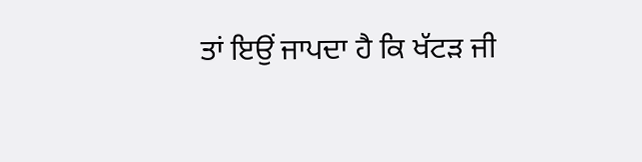ਤਾਂ ਇਉਂ ਜਾਪਦਾ ਹੈ ਕਿ ਖੱਟੜ ਜੀ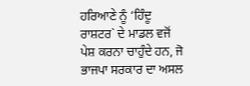ਹਰਿਆਣੇ ਨੂੰ ‘ਹਿੰਦੂ ਰਾਸ਼ਟਰ` ਦੇ ਮਾਡਲ ਵਜੋਂ ਪੇਸ਼ ਕਰਨਾ ਚਾਹੁੰਦੇ ਹਨ, ਜੋ ਭਾਜਪਾ ਸਰਕਾਰ ਦਾ ਅਸਲ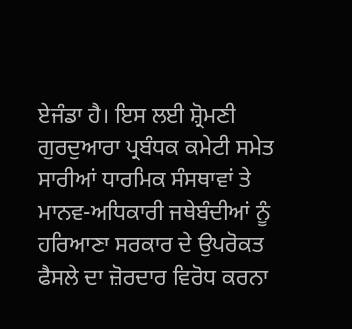ਏਜੰਡਾ ਹੈ। ਇਸ ਲਈ ਸ਼੍ਰੋਮਣੀ ਗੁਰਦੁਆਰਾ ਪ੍ਰਬੰਧਕ ਕਮੇਟੀ ਸਮੇਤ ਸਾਰੀਆਂ ਧਾਰਮਿਕ ਸੰਸਥਾਵਾਂ ਤੇ ਮਾਨਵ-ਅਧਿਕਾਰੀ ਜਥੇਬੰਦੀਆਂ ਨੂੰ ਹਰਿਆਣਾ ਸਰਕਾਰ ਦੇ ਉਪਰੋਕਤ ਫੈਸਲੇ ਦਾ ਜ਼ੋਰਦਾਰ ਵਿਰੋਧ ਕਰਨਾ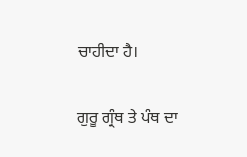ਚਾਹੀਦਾ ਹੈ।

ਗੁਰੂ ਗ੍ਰੰਥ ਤੇ ਪੰਥ ਦਾ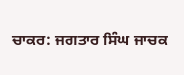ਚਾਕਰ: ਜਗਤਾਰ ਸਿੰਘ ਜਾਚਕ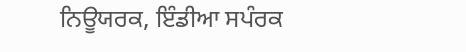ਨਿਊਯਰਕ, ਇੰਡੀਆ ਸਪੰਰਕ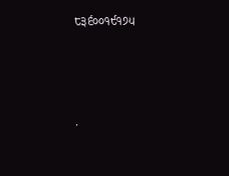੮੩੬੦੦੧੯੧੭੫




.